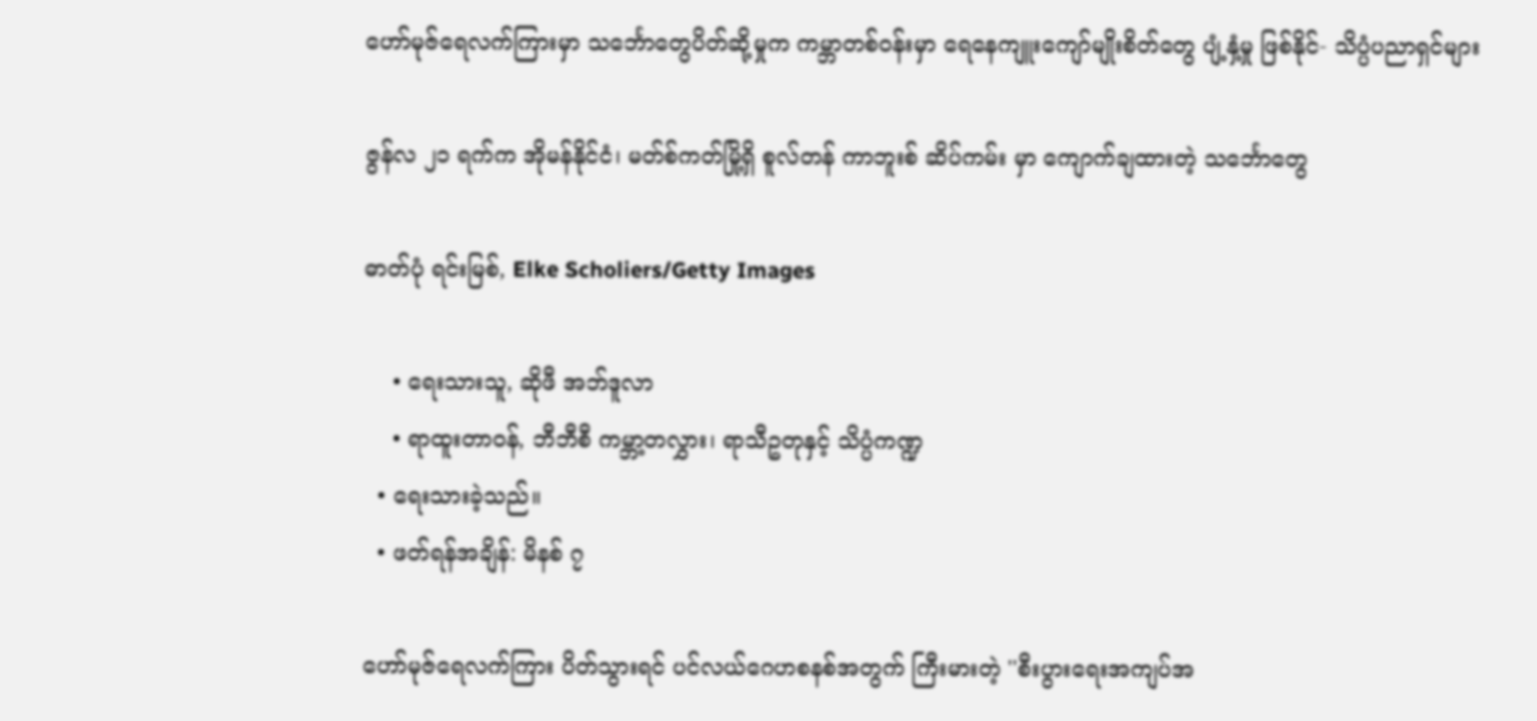ဟော်မုဇ်ရေလက်ကြားမှာ သင်္ဘောတွေပိတ်ဆို့မှုက ကမ္ဘာတစ်ဝန်းမှာ ရေနေကျူးကျော်မျိုးစိတ်တွေ ပျံ့နှံ့မှု ဖြစ်နိုင်- သိပ္ပံပညာရှင်များ

ဇွန်လ ၂၁ ရက်က အိုမန်နိုင်ငံ၊ မတ်စ်ကတ်မြို့ရှိ စူလ်တန် ကာဘူးစ် ဆိပ်ကမ်း မှာ ကျောက်ချထားတဲ့ သင်္ဘောတွေ

ဓာတ်ပုံ ရင်းမြစ်, Elke Scholiers/Getty Images

    • ရေးသားသူ, ဆိုဖီ အဘ်ဒူလာ
    • ရာထူးတာဝန်, ဘီဘီစီ ကမ္ဘာ့တလွှား၊ ရာသီဥတုနှင့် သိပ္ပံကဏ္ဍ
  • ရေးသားခဲ့သည်။
  • ဖတ်ရန်အချိန်: မိနစ် ၇

ဟော်မုဇ်ရေလက်ကြား ပိတ်သွားရင် ပင်လယ်ဂေဟစနစ်အတွက် ကြီးမားတဲ့ ''စီးပွားရေးအကျပ်အ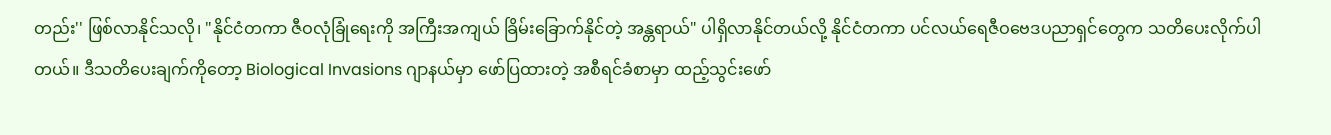တည်း'' ဖြစ်လာနိုင်သလို၊ "နိုင်ငံတကာ ဇီဝလုံခြုံရေးကို အကြီးအကျယ် ခြိမ်းခြောက်နိုင်တဲ့ အန္တရာယ်" ပါရှိလာနိုင်တယ်လို့ နိုင်ငံတကာ ပင်လယ်ရေဇီဝဗေဒပညာရှင်တွေက သတိပေးလိုက်ပါတယ်။ ဒီသတိပေးချက်ကိုတော့ Biological Invasions ဂျာနယ်မှာ ဖော်ပြထားတဲ့ အစီရင်ခံစာမှာ ထည့်သွင်းဖော်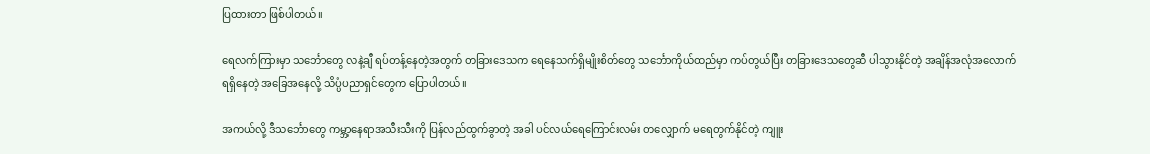ပြထားတာ ဖြစ်ပါတယ်။

ရေလက်ကြားမှာ သင်္ဘောတွေ လနဲ့ချီ ရပ်တန့်နေတဲ့အတွက် တခြားဒေသက ရေနေသက်ရှိမျိုးစိတ်တွေ သင်္ဘောကိုယ်ထည်မှာ ကပ်တွယ်ပြီး တခြားဒေသတွေဆီ ပါသွားနိုင်တဲ့ အချိန်အလုံအလောက် ရရှိနေတဲ့ အခြေအနေလို့ သိပ္ပံပညာရှင်တွေက ပြောပါတယ်။

အကယ်လို့ ဒီသင်္ဘောတွေ ကမ္ဘာ့နေရာအသီးသီးကို ပြန်လည်ထွက်ခွာတဲ့ အခါ ပင်လယ်ရေကြောင်းလမ်း တလျှောက် မရေတွက်နိုင်တဲ့ ကျူး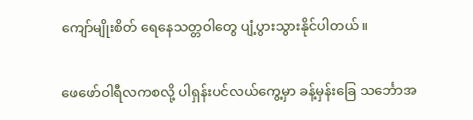ကျော်မျိုးစိတ် ရေနေသတ္တဝါတွေ ပျံ့ပွားသွားနိုင်ပါတယ်။

ဖေဖော်ဝါရီလကစလို့ ပါရှန်းပင်လယ်ကွေ့မှာ ခန့်မှန်းခြေ သင်္ဘောအ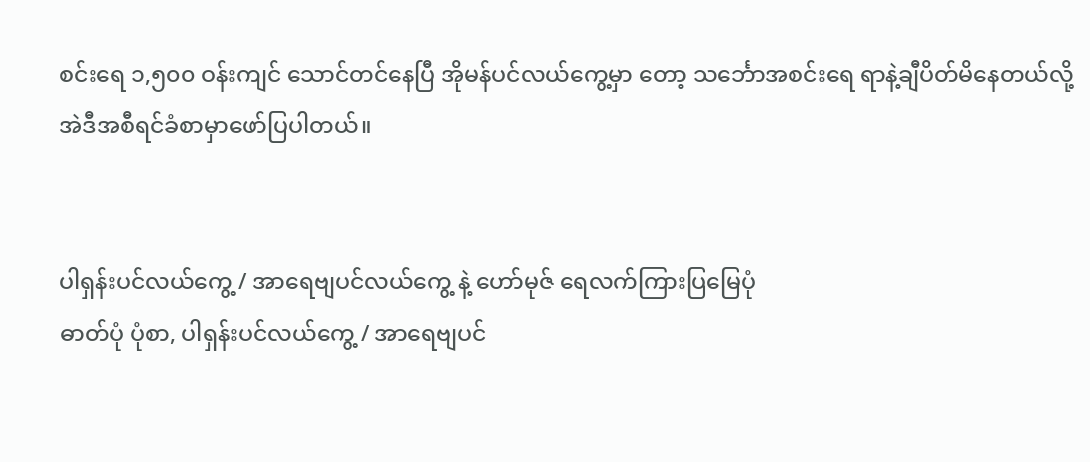စင်းရေ ၁,၅၀၀ ဝန်းကျင် သောင်တင်နေပြီ အိုမန်ပင်လယ်ကွေ့မှာ တော့ သင်္ဘောအစင်းရေ ရာနဲ့ချီပိတ်မိနေတယ်လို့ အဲဒီအစီရင်ခံစာမှာဖော်ပြပါတယ်။


ပါရှန်းပင်လယ်ကွေ့ / အာရေဗျပင်လယ်ကွေ့ နဲ့ ဟော်မုဇ် ရေလက်ကြားပြမြေပုံ
ဓာတ်ပုံ ပုံစာ, ပါရှန်းပင်လယ်ကွေ့ / အာရေဗျပင်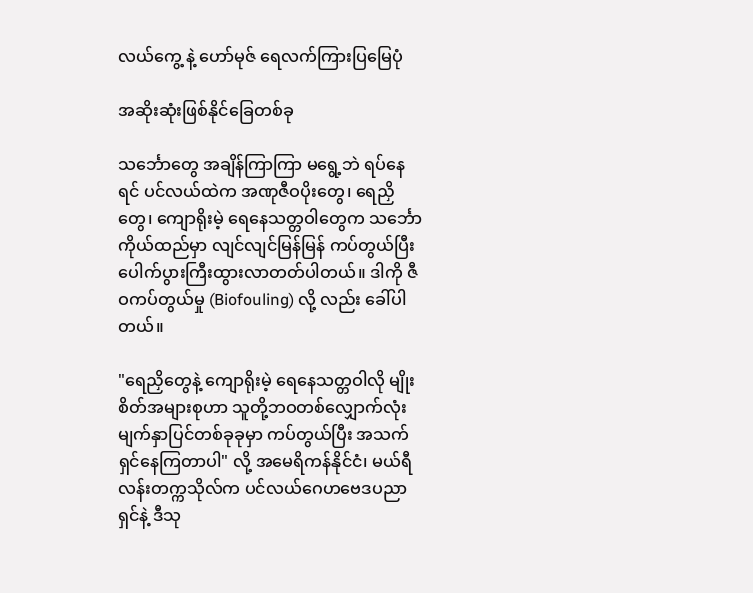လယ်ကွေ့ နဲ့ ဟော်မုဇ် ရေလက်ကြားပြမြေပုံ

အဆိုးဆုံးဖြစ်နိုင်ခြေတစ်ခု

သင်္ဘောတွေ အချိန်ကြာကြာ မရွေ့ဘဲ ရပ်နေရင် ပင်လယ်ထဲက အဏုဇီဝပိုးတွေ၊ ရေညှိတွေ၊ ကျောရိုးမဲ့ ရေနေသတ္တဝါတွေက သင်္ဘောကိုယ်ထည်မှာ လျင်လျင်မြန်မြန် ကပ်တွယ်ပြီး ပေါက်ပွားကြီးထွားလာတတ်ပါတယ်။ ဒါကို ဇီဝကပ်တွယ်မှု (Biofouling) လို့ လည်း ခေါ်ပါတယ်။

"ရေညှိတွေနဲ့ ကျောရိုးမဲ့ ရေနေသတ္တဝါလို မျိုးစိတ်အများစုဟာ သူတို့ဘဝတစ်လျှောက်လုံး မျက်နှာပြင်တစ်ခုခုမှာ ကပ်တွယ်ပြီး အသက်ရှင်နေကြတာပါ" လို့ အမေရိကန်နိုင်ငံ၊ မယ်ရီလန်းတက္ကသိုလ်က ပင်လယ်ဂေဟဗေဒပညာရှင်နဲ့ ဒီသု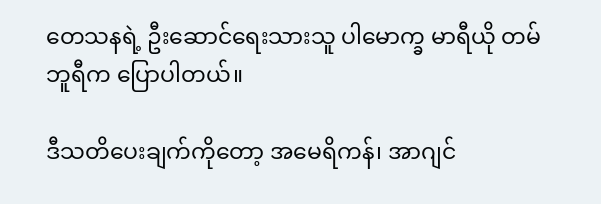တေသနရဲ့ ဦးဆောင်ရေးသားသူ ပါမောက္ခ မာရီယို တမ်ဘူရီက ပြောပါတယ်။

ဒီသတိပေးချက်ကိုတော့ အမေရိကန်၊ အာဂျင်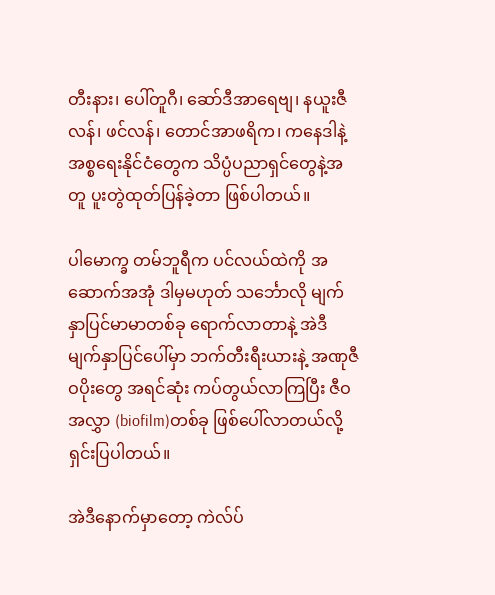တီးနား၊ ပေါ်တူဂီ၊ ဆော်ဒီအာရေဗျ၊ နယူးဇီလန်၊ ဖင်လန်၊ တောင်အာဖရိက၊ ကနေဒါနဲ့ အစ္စရေးနိုင်ငံတွေက သိပ္ပံပညာရှင်တွေနဲ့အတူ ပူးတွဲထုတ်ပြန်ခဲ့တာ ဖြစ်ပါတယ်။

ပါမောက္ခ တမ်ဘူရီက ပင်လယ်ထဲကို အဆောက်အအုံ ဒါမှမဟုတ် သင်္ဘောလို မျက်နှာပြင်မာမာတစ်ခု ရောက်လာတာနဲ့ အဲဒီမျက်နှာပြင်ပေါ်မှာ ဘက်တီးရီးယားနဲ့ အဏုဇီဝပိုးတွေ အရင်ဆုံး ကပ်တွယ်လာကြပြီး ဇီဝအလွှာ (biofilm)တစ်ခု ဖြစ်ပေါ်လာတယ်လို့ ရှင်းပြပါတယ်။

အဲဒီနောက်မှာတော့ ကဲလ်ပ်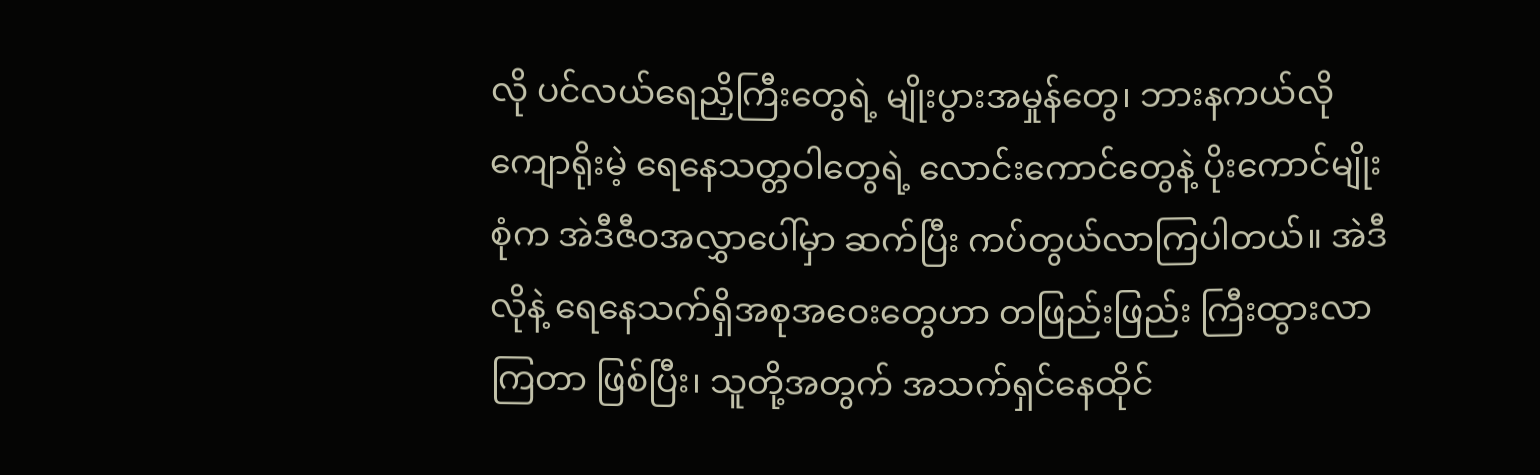လို ပင်လယ်ရေညှိကြီးတွေရဲ့ မျိုးပွားအမှုန်တွေ၊ ဘားနကယ်လို ကျောရိုးမဲ့ ရေနေသတ္တဝါတွေရဲ့ လောင်းကောင်တွေနဲ့ ပိုးကောင်မျိုးစုံက အဲဒီဇီဝအလွှာပေါ်မှာ ဆက်ပြီး ကပ်တွယ်လာကြပါတယ်။ အဲဒီလိုနဲ့ ရေနေသက်ရှိအစုအဝေးတွေဟာ တဖြည်းဖြည်း ကြီးထွားလာကြတာ ဖြစ်ပြီး၊ သူတို့အတွက် အသက်ရှင်နေထိုင်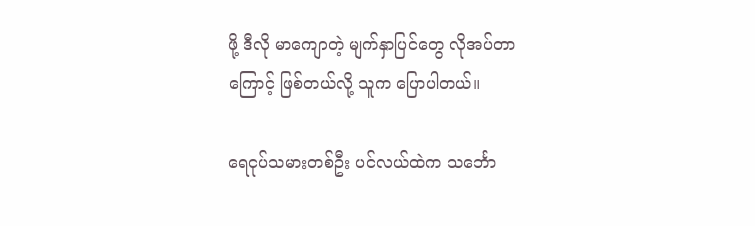ဖို့ ဒီလို မာကျောတဲ့ မျက်နှာပြင်တွေ လိုအပ်တာကြောင့် ဖြစ်တယ်လို့ သူက ပြောပါတယ်။

ရေငုပ်သမားတစ်ဦး ပင်လယ်ထဲက သင်္ဘော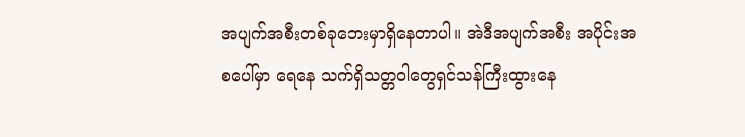အပျက်အစီးတစ်ခုဘေးမှာရှိနေတာပါ။ အဲဒီအပျက်အစီး အပိုင်းအစပေါ်မှာ ရေနေ သက်ရှိသတ္တဝါတွေရှင်သန်ကြီးထွားနေ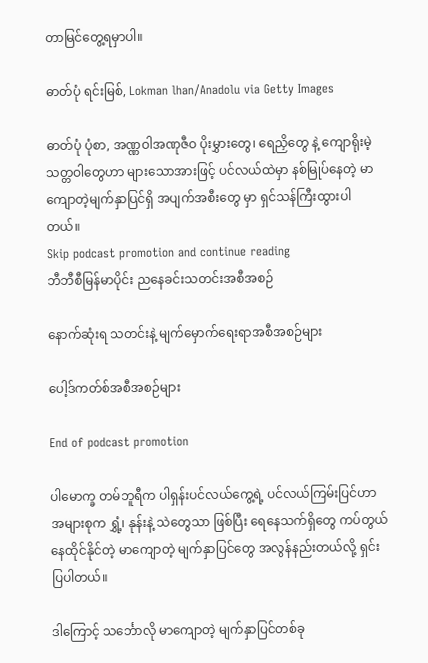တာမြင်တွေ့ရမှာပါ။

ဓာတ်ပုံ ရင်းမြစ်, Lokman lhan/Anadolu via Getty Images

ဓာတ်ပုံ ပုံစာ, အဏ္ဏဝါအဏုဇီဝ ပိုးမွှားတွေ၊ ရေညှိတွေ နဲ့ ကျောရိုးမဲ့သတ္တဝါတွေဟာ များသောအားဖြင့် ပင်လယ်ထဲမှာ နစ်မြုပ်နေတဲ့ မာကျောတဲ့မျက်နှာပြင်ရှိ အပျက်အစီးတွေ မှာ ရှင်သန်ကြီးထွားပါတယ်။
Skip podcast promotion and continue reading
ဘီဘီစီမြန်မာပိုင်း ညနေခင်းသတင်းအစီအစဉ်

နောက်ဆုံးရ သတင်းနဲ့ မျက်မှောက်ရေးရာအစီအစဉ်များ

ပေါ့ဒ်ကတ်စ်အစီအစဉ်များ

End of podcast promotion

ပါမောက္ခ တမ်ဘူရီက ပါရှန်းပင်လယ်ကွေ့ရဲ့ ပင်လယ်ကြမ်းပြင်ဟာ အများစုက ရွှံ့၊ နုန်းနဲ့ သဲတွေသာ ဖြစ်ပြီး ရေနေသက်ရှိတွေ ကပ်တွယ်နေထိုင်နိုင်တဲ့ မာကျောတဲ့ မျက်နှာပြင်တွေ အလွန်နည်းတယ်လို့ ရှင်းပြပါတယ်။

ဒါကြောင့် သင်္ဘောလို မာကျောတဲ့ မျက်နှာပြင်တစ်ခု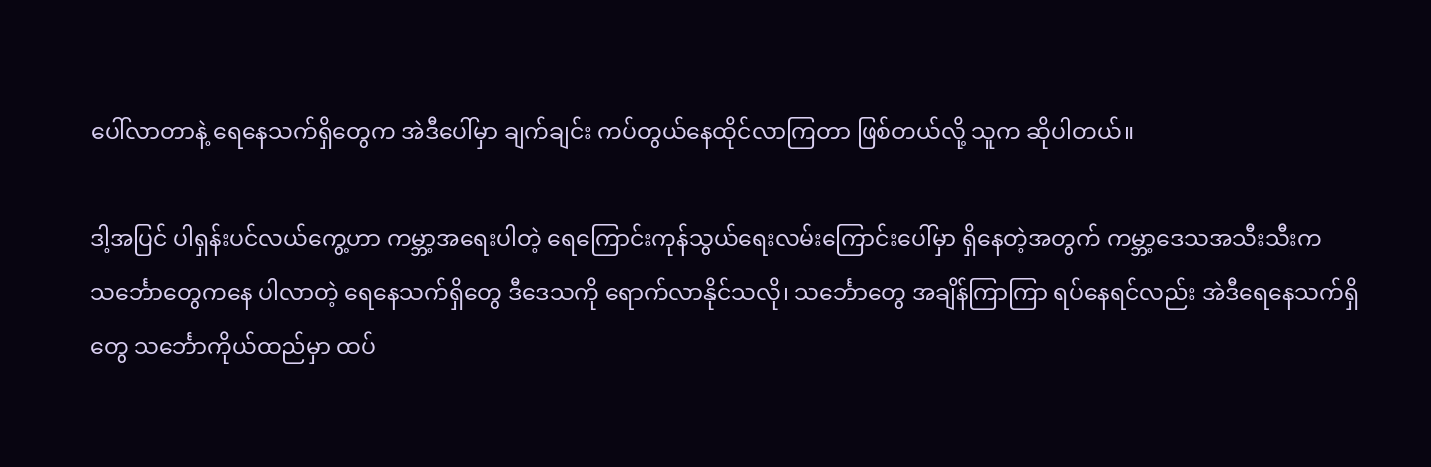ပေါ်လာတာနဲ့ ရေနေသက်ရှိတွေက အဲဒီပေါ်မှာ ချက်ချင်း ကပ်တွယ်နေထိုင်လာကြတာ ဖြစ်တယ်လို့ သူက ဆိုပါတယ်။

ဒါ့အပြင် ပါရှန်းပင်လယ်ကွေ့ဟာ ကမ္ဘာ့အရေးပါတဲ့ ရေကြောင်းကုန်သွယ်ရေးလမ်းကြောင်းပေါ်မှာ ရှိနေတဲ့အတွက် ကမ္ဘာ့ဒေသအသီးသီးက သင်္ဘောတွေကနေ ပါလာတဲ့ ရေနေသက်ရှိတွေ ဒီဒေသကို ရောက်လာနိုင်သလို၊ သင်္ဘောတွေ အချိန်ကြာကြာ ရပ်နေရင်လည်း အဲဒီရေနေသက်ရှိတွေ သင်္ဘောကိုယ်ထည်မှာ ထပ်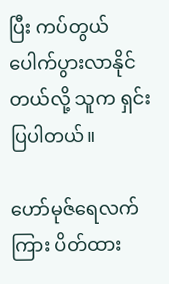ပြီး ကပ်တွယ်ပေါက်ပွားလာနိုင်တယ်လို့ သူက ရှင်းပြပါတယ်။

ဟော်မုဇ်ရေလက်ကြား ပိတ်ထား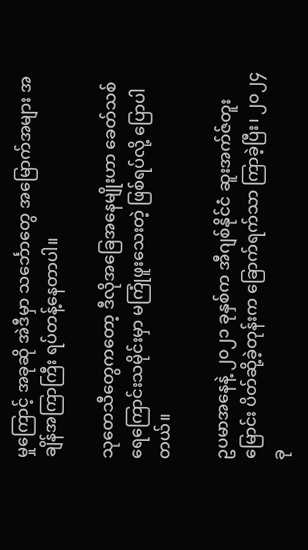မှုကြောင့် အခုဆို အဲဒီမှာ သင်္ဘောတွေ အမြောက်အများ အချိန်အကြာကြီး ရပ်တန့်နေတာပါ။

သုတေသီတွေကတော့ ဒီလိုအခြေအနေမျိုးဟာ ခေတ်သစ်ရေကြောင်းသမိုင်းမှာ မကြုံဖူးသေးတဲ့ ဖြစ်ရပ်လို့ ပြောပါတယ်။

ဥပမာအနေနဲ့ ၂၀၂၁ ခုနှစ်က အီဂျစ်နိုင်ငံ ဆူးအက်ဇ်တူးမြောင်း ပိတ်ဆို့ခဲ့တုန်းက ခြောက်ရက်သာ ကြာခဲ့ပြီး၊ ၂၀၂၄ ခု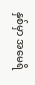နှစ်မှာ အမေရိ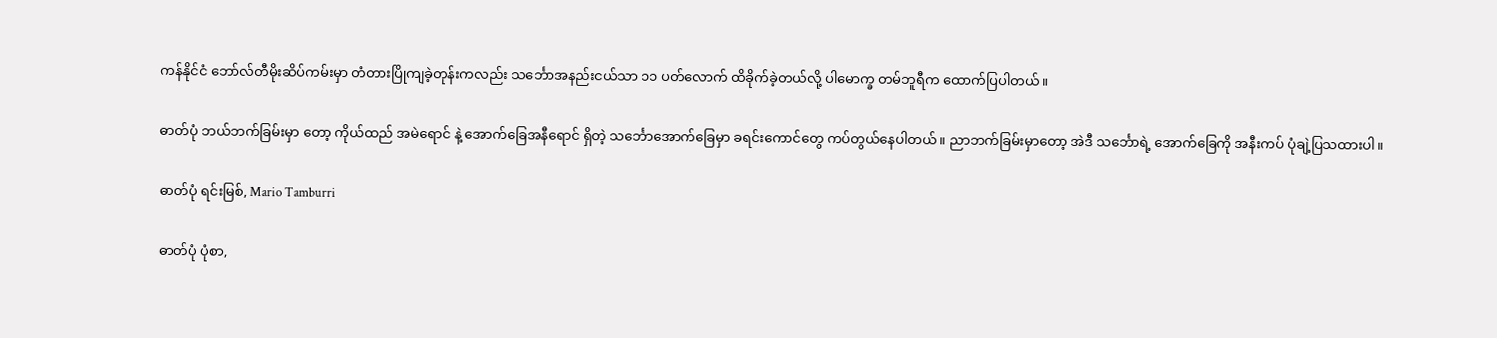ကန်နိုင်ငံ ဘော်လ်တီမိုးဆိပ်ကမ်းမှာ တံတားပြိုကျခဲ့တုန်းကလည်း သင်္ဘောအနည်းငယ်သာ ၁၁ ပတ်လောက် ထိခိုက်ခဲ့တယ်လို့ ပါမောက္ခ တမ်ဘူရီက ထောက်ပြပါတယ်။

ဓာတ်ပုံ ဘယ်ဘက်ခြမ်းမှာ တော့ ကိုယ်ထည် အမဲရောင် နဲ့ အောက်ခြေအနီရောင် ရှိတဲ့ သင်္ဘောအောက်ခြေမှာ ခရင်းကောင်တွေ ကပ်တွယ်နေပါတယ်။ ညာဘက်ခြမ်းမှာတော့ အဲဒီ သင်္ဘောရဲ့ အောက်ခြေကို အနီးကပ် ပုံချဲ့ပြသထားပါ။

ဓာတ်ပုံ ရင်းမြစ်, Mario Tamburri

ဓာတ်ပုံ ပုံစာ,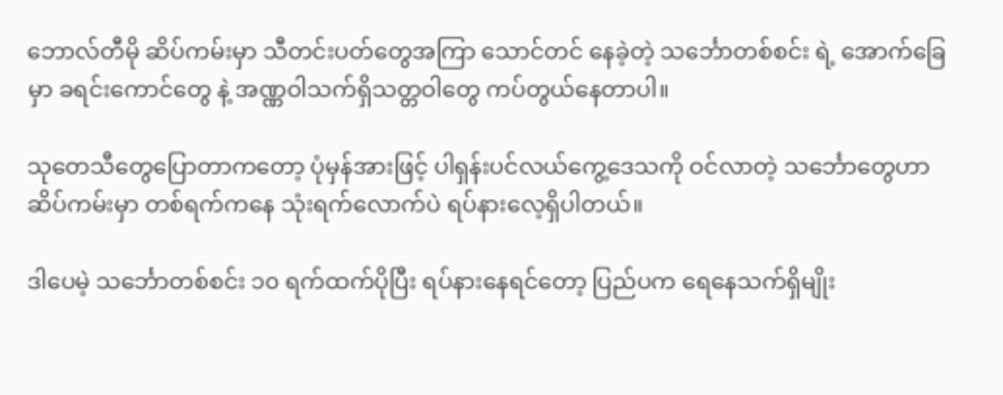ဘောလ်တီမို ဆိပ်ကမ်းမှာ သီတင်းပတ်တွေအကြာ သောင်တင် နေခဲ့တဲ့ သင်္ဘောတစ်စင်း ရဲ့ အောက်ခြေမှာ ခရင်းကောင်တွေ နဲ့ အဏ္ဏဝါသက်ရှိသတ္တဝါတွေ ကပ်တွယ်နေတာပါ။

သုတေသီတွေပြောတာကတော့ ပုံမှန်အားဖြင့် ပါရှန်းပင်လယ်ကွေ့ဒေသကို ဝင်လာတဲ့ သင်္ဘောတွေဟာ ဆိပ်ကမ်းမှာ တစ်ရက်ကနေ သုံးရက်လောက်ပဲ ရပ်နားလေ့ရှိပါတယ်။

ဒါပေမဲ့ သင်္ဘောတစ်စင်း ၁၀ ရက်ထက်ပိုပြီး ရပ်နားနေရင်တော့ ပြည်ပက ရေနေသက်ရှိမျိုး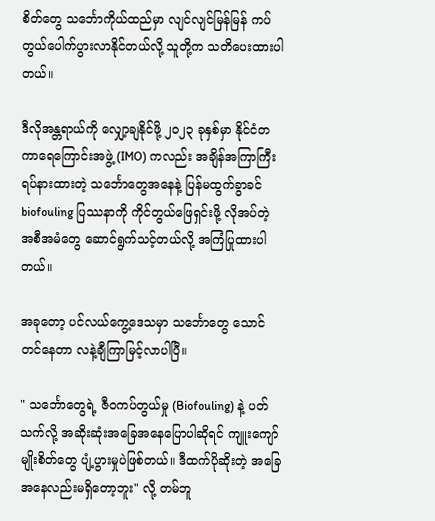စိတ်တွေ သင်္ဘောကိုယ်ထည်မှာ လျင်လျင်မြန်မြန် ကပ်တွယ်ပေါက်ပွားလာနိုင်တယ်လို့ သူတို့က သတိပေးထားပါတယ်။

ဒီလိုအန္တရာယ်ကို လျှော့ချနိုင်ဖို့ ၂၀၂၃ ခုနှစ်မှာ နိုင်ငံတကာရေကြောင်းအဖွဲ့ (IMO) ကလည်း အချိန်အကြာကြီး ရပ်နားထားတဲ့ သင်္ဘောတွေအနေနဲ့ ပြန်မထွက်ခွာခင် biofouling ပြဿနာကို ကိုင်တွယ်ဖြေရှင်းဖို့ လိုအပ်တဲ့ အစီအမံတွေ ဆောင်ရွက်သင့်တယ်လို့ အကြံပြုထားပါတယ်။

အခုတော့ ပင်လယ်ကွေ့ဒေသမှာ သင်္ဘောတွေ သောင်တင်နေတာ လနဲ့ချီကြာမြင့်လာပါပြီ။

" သင်္ဘောတွေရဲ့ ဇီဝကပ်တွယ်မှု (Biofouling) နဲ့ ပတ်သက်လို့ အဆိုးဆုံးအခြေအနေပြောပါဆိုရင် ကျူးကျော်မျိုးစိတ်တွေ ပျံ့ပွားမှုပဲဖြစ်တယ်။ ဒီထက်ပိုဆိုးတဲ့ အခြေအနေလည်းမရှိတော့ဘူး" လို့ တမ်ဘူ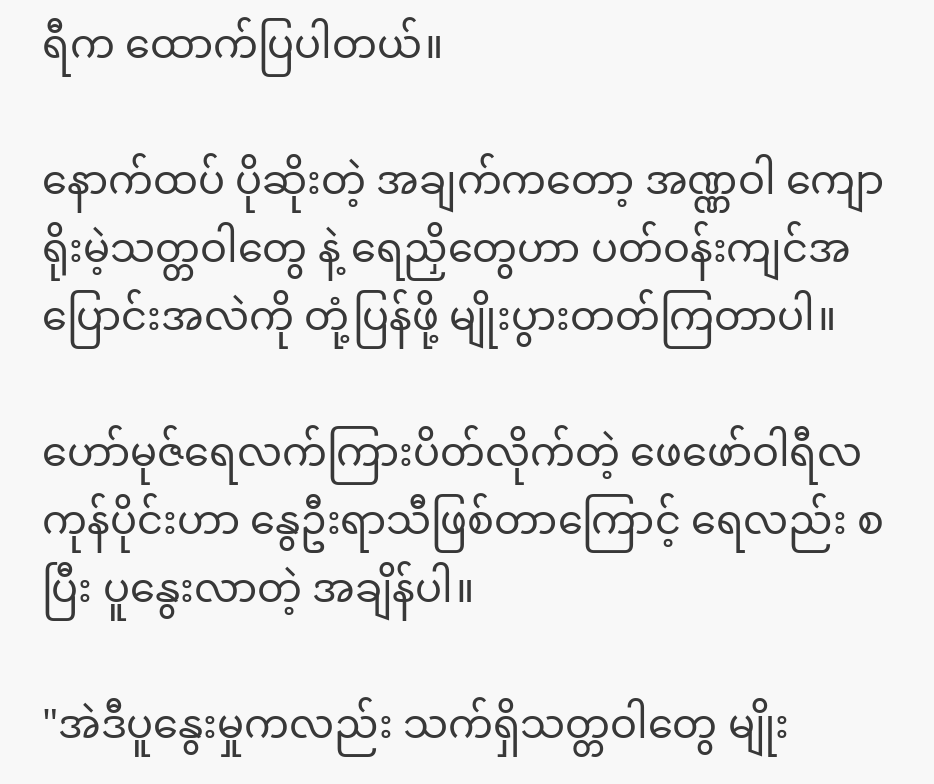ရီက ထောက်ပြပါတယ်။

နောက်ထပ် ပိုဆိုးတဲ့ အချက်ကတော့ အဏ္ဏဝါ ကျောရိုးမဲ့သတ္တဝါတွေ နဲ့ ရေညှိတွေဟာ ပတ်ဝန်းကျင်အပြောင်းအလဲကို တုံ့ပြန်ဖို့ မျိုးပွားတတ်ကြတာပါ။

ဟော်မုဇ်ရေလက်ကြားပိတ်လိုက်တဲ့ ဖေဖော်ဝါရီလကုန်ပိုင်းဟာ နွေဦးရာသီဖြစ်တာကြောင့် ရေလည်း စပြီး ပူနွေးလာတဲ့ အချိန်ပါ။

"အဲဒီပူနွေးမှုကလည်း သက်ရှိသတ္တဝါတွေ မျိုး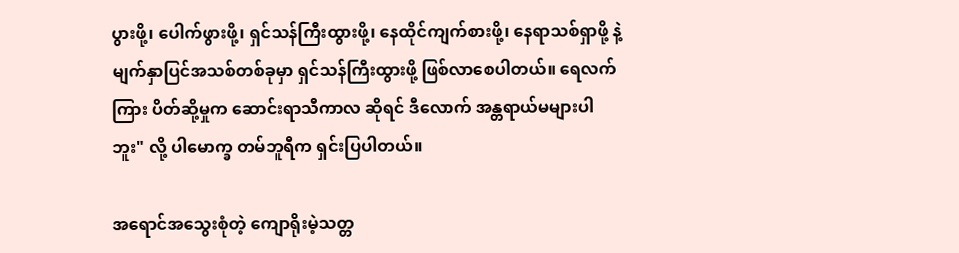ပွားဖို့၊ ပေါက်ဖွားဖို့၊ ရှင်သန်ကြီးထွားဖို့၊ နေထိုင်ကျက်စားဖို့၊ နေရာသစ်ရှာဖို့ နဲ့ မျက်နှာပြင်အသစ်တစ်ခုမှာ ရှင်သန်ကြီးထွားဖို့ ဖြစ်လာစေပါတယ်။ ရေလက်ကြား ပိတ်ဆို့မှုက ဆောင်းရာသီကာလ ဆိုရင် ဒီလောက် အန္တရာယ်မများပါဘူး" လို့ ပါမောက္ခ တမ်ဘူရီက ရှင်းပြပါတယ်။

အရောင်အသွေးစုံတဲ့ ကျောရိုးမဲ့သတ္တ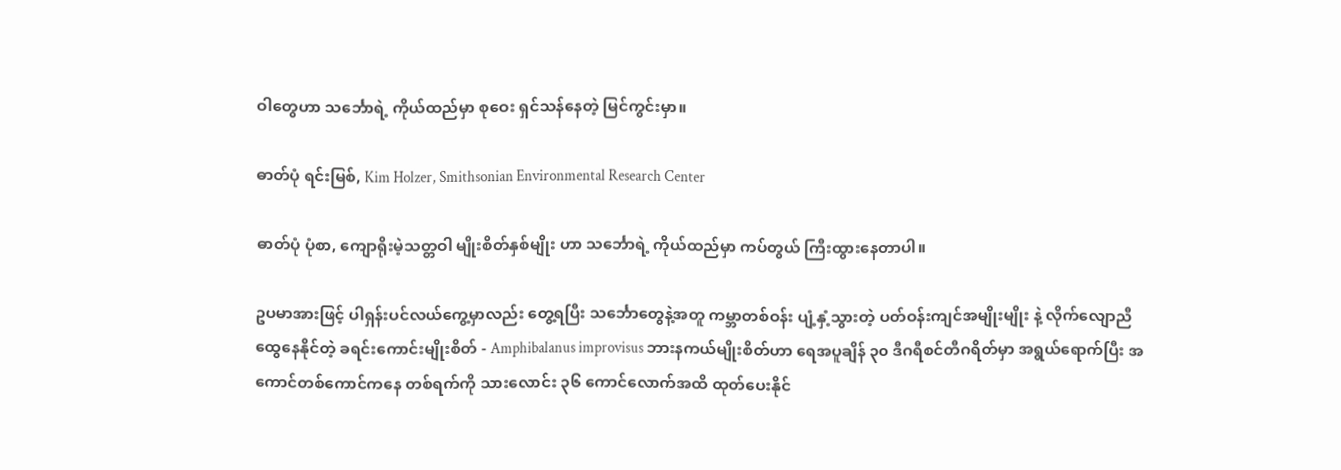ဝါတွေဟာ သင်္ဘောရဲ့ ကိုယ်ထည်မှာ စုဝေး ရှင်သန်နေတဲ့ မြင်ကွင်းမှာ။

ဓာတ်ပုံ ရင်းမြစ်, Kim Holzer, Smithsonian Environmental Research Center

ဓာတ်ပုံ ပုံစာ, ကျောရိုးမဲ့သတ္တဝါ မျိုးစိတ်နှစ်မျိုး ဟာ သင်္ဘောရဲ့ ကိုယ်ထည်မှာ ကပ်တွယ် ကြီးထွားနေတာပါ။

ဥပမာအားဖြင့် ပါရှန်းပင်လယ်ကွေ့မှာလည်း တွေ့ရပြီး သင်္ဘောတွေနဲ့အတူ ကမ္ဘာတစ်ဝန်း ပျံ့နှံ့သွားတဲ့ ပတ်ဝန်းကျင်အမျိုးမျိုး နဲ့ လိုက်လျောညီထွေနေနိုင်တဲ့ ခရင်းကောင်းမျိုးစိတ် - Amphibalanus improvisus ဘားနကယ်မျိုးစိတ်ဟာ ရေအပူချိန် ၃၀ ဒီဂရီစင်တီဂရိတ်မှာ အရွယ်ရောက်ပြီး အကောင်တစ်ကောင်ကနေ တစ်ရက်ကို သားလောင်း ၃၆ ကောင်လောက်အထိ ထုတ်ပေးနိုင်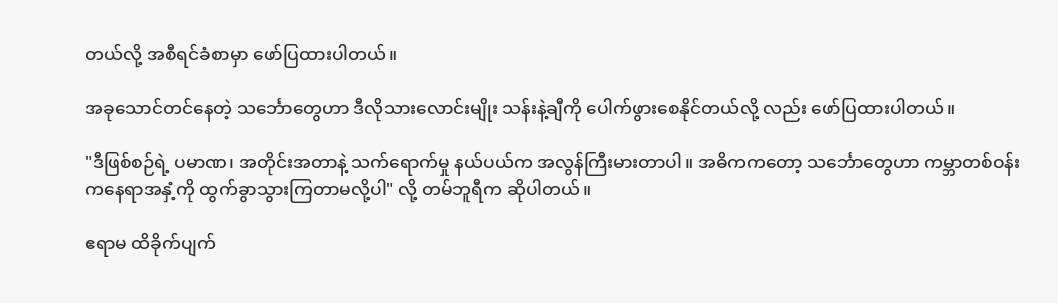တယ်လို့ အစီရင်ခံစာမှာ ဖော်ပြထားပါတယ်။

အခုသောင်တင်နေတဲ့ သင်္ဘောတွေဟာ ဒီလိုသားလောင်းမျိုး သန်းနဲ့ချီကို ပေါက်ဖွားစေနိုင်တယ်လို့ လည်း ဖော်ပြထားပါတယ်။

"ဒီဖြစ်စဉ်ရဲ့ ပမာဏ၊ အတိုင်းအတာနဲ့ သက်ရောက်မှု နယ်ပယ်က အလွန်ကြီးမားတာပါ။ အဓိကကတော့ သင်္ဘောတွေဟာ ကမ္ဘာတစ်ဝန်းကနေရာအနှံ့ကို ထွက်ခွာသွားကြတာမလို့ပါ" လို့ တမ်ဘူရီက ဆိုပါတယ်။

ဧရာမ ထိခိုက်ပျက်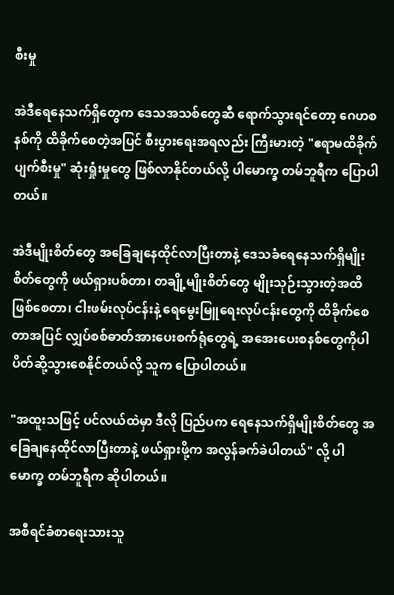စီးမှု

အဲဒီရေနေသက်ရှိတွေက ဒေသအသစ်တွေဆီ ရောက်သွားရင်တော့ ဂေဟစနစ်ကို ထိခိုက်စေတဲ့အပြင် စီးပွားရေးအရလည်း ကြီးမားတဲ့ "ဧရာမထိခိုက်ပျက်စီးမှု" ဆုံးရှုံးမှုတွေ ဖြစ်လာနိုင်တယ်လို့ ပါမောက္ခ တမ်ဘူရီက ပြောပါတယ်။

အဲဒီမျိုးစိတ်တွေ အခြေချနေထိုင်လာပြီးတာနဲ့ ဒေသခံရေနေသက်ရှိမျိုးစိတ်တွေကို ဖယ်ရှားပစ်တာ၊ တချို့မျိုးစိတ်တွေ မျိုးသုဉ်းသွားတဲ့အထိ ဖြစ်စေတာ၊ ငါးဖမ်းလုပ်ငန်းနဲ့ ရေမွေးမြူရေးလုပ်ငန်းတွေကို ထိခိုက်စေတာအပြင် လျှပ်စစ်ဓာတ်အားပေးစက်ရုံတွေရဲ့ အအေးပေးစနစ်တွေကိုပါ ပိတ်ဆို့သွားစေနိုင်တယ်လို့ သူက ပြောပါတယ်။

"အထူးသဖြင့် ပင်လယ်ထဲမှာ ဒီလို ပြည်ပက ရေနေသက်ရှိမျိုးစိတ်တွေ အခြေချနေထိုင်လာပြီးတာနဲ့ ဖယ်ရှားဖို့က အလွန်ခက်ခဲပါတယ်" လို့ ပါမောက္ခ တမ်ဘူရီက ဆိုပါတယ်။

အစီရင်ခံစာရေးသားသူ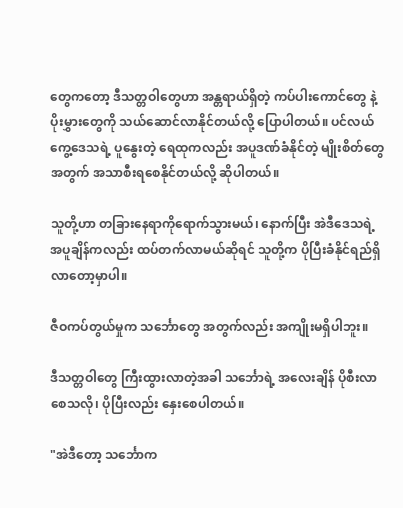တွေကတော့ ဒီသတ္တဝါတွေဟာ အန္တရာယ်ရှိတဲ့ ကပ်ပါးကောင်တွေ နဲ့ ပိုးမွှားတွေကို သယ်ဆောင်လာနိုင်တယ်လို့ ပြောပါတယ်။ ပင်လယ်ကွေ့ဒေသရဲ့ ပူနွေးတဲ့ ရေထုကလည်း အပူဒဏ်ခံနိုင်တဲ့ မျိုးစိတ်တွေ အတွက် အသာစီးရစေနိုင်တယ်လို့ ဆိုပါတယ်။

သူတို့ဟာ တခြားနေရာကိုရောက်သွားမယ်၊ နောက်ပြီး အဲဒီ‌ဒေသရဲ့ အပူချိန်ကလည်း ထပ်တက်လာမယ်ဆိုရင် သူတို့က ပိုပြီးခံနိုင်ရည်ရှိလာတော့မှာပါ။

ဇီဝကပ်တွယ်မှုက သင်္ဘောတွေ အတွက်လည်း အကျိုးမရှိပါဘူး။

ဒီသတ္တဝါတွေ ကြီးထွားလာတဲ့အခါ သင်္ဘောရဲ့ အလေးချိန် ပိုစီးလာစေသလို၊ ပိုပြီးလည်း နှေးစေပါတယ်။

"အဲဒီတော့ သင်္ဘောက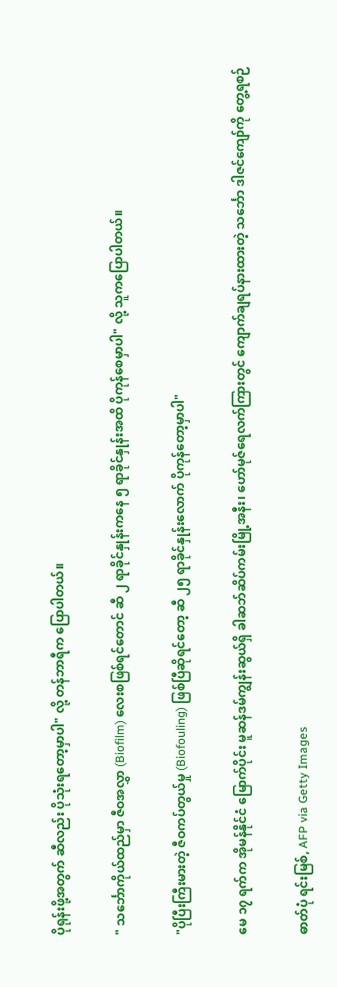ပိုရုန်းဖို့အတွက် ဆီလည်း ပိုသုံးရတော့မှာပါ" လို့ တန်ဘာရီက ပြောပါတယ်။

" သင်္ဘောကိုယ်ထည်မှာ ဇီဝအလွှာ (Biofilm) လေးစဖြစ်ရင်တောင် ဆီ ၂ ရာခိုင်နှုန်းကနေ ၅ ရာခိုင်နှုန်းအထိ ပိုကုန်စေမှာပါ" လို့ သူကပြောပါတယ်။

"ပိုပြီးကြီးမားတဲ့ ဇီဝကပ်တွယ်မှု (Biofouling) ဖြစ်ပြီဆိုရင်တော့ ဆီ ၂၅ ရာခိုင်နှုန်းလောက် ပိုကုန်တော့မှာပါ"

မေ ၁၇ ရက်က အိုမန်နိုင်ငံ မြောက်ပိုင်း မူဆန်ဒမ်ကျွန်းဆွယ်ရှိ ခါဆဘ်ဆိပ်ကမ်းမြို့အနီး၊ ဟော်မုဇ်ရေလက်ကြားတွင် ကျောက်ချရပ်နားထားတဲ့ သင်္ဘော ဒါဇင်ကျော်ကို တွေ့ရစဉ်

ဓာတ်ပုံ ရင်းမြစ်, AFP via Getty Images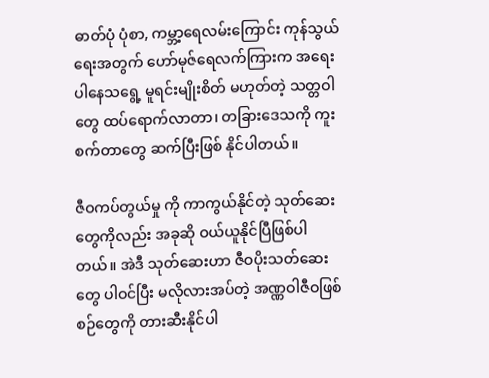ဓာတ်ပုံ ပုံစာ, ကမ္ဘာ့ရေလမ်းကြောင်း ကုန်သွယ်ရေးအတွက် ဟော်မုဇ်ရေလက်ကြားက အရေးပါနေသရွေ့ မူရင်းမျိုးစိတ် မဟုတ်တဲ့ သတ္တဝါတွေ ထပ်ရောက်လာတာ၊ တခြားဒေသကို ကူးစက်တာတွေ ဆက်ပြီးဖြစ် နိုင်ပါတယ်။

ဇီဝကပ်တွယ်မှု ကို ကာကွယ်နိုင်တဲ့ သုတ်ဆေးတွေကိုလည်း အခုဆို ဝယ်ယူနိုင်ပြီဖြစ်ပါတယ်။ အဲဒီ သုတ်ဆေးဟာ ဇီဝပိုးသတ်ဆေးတွေ ပါဝင်ပြီး မလိုလားအပ်တဲ့ အဏ္ဏဝါဇီဝဖြစ်စဉ်တွေကို တားဆီးနိုင်ပါ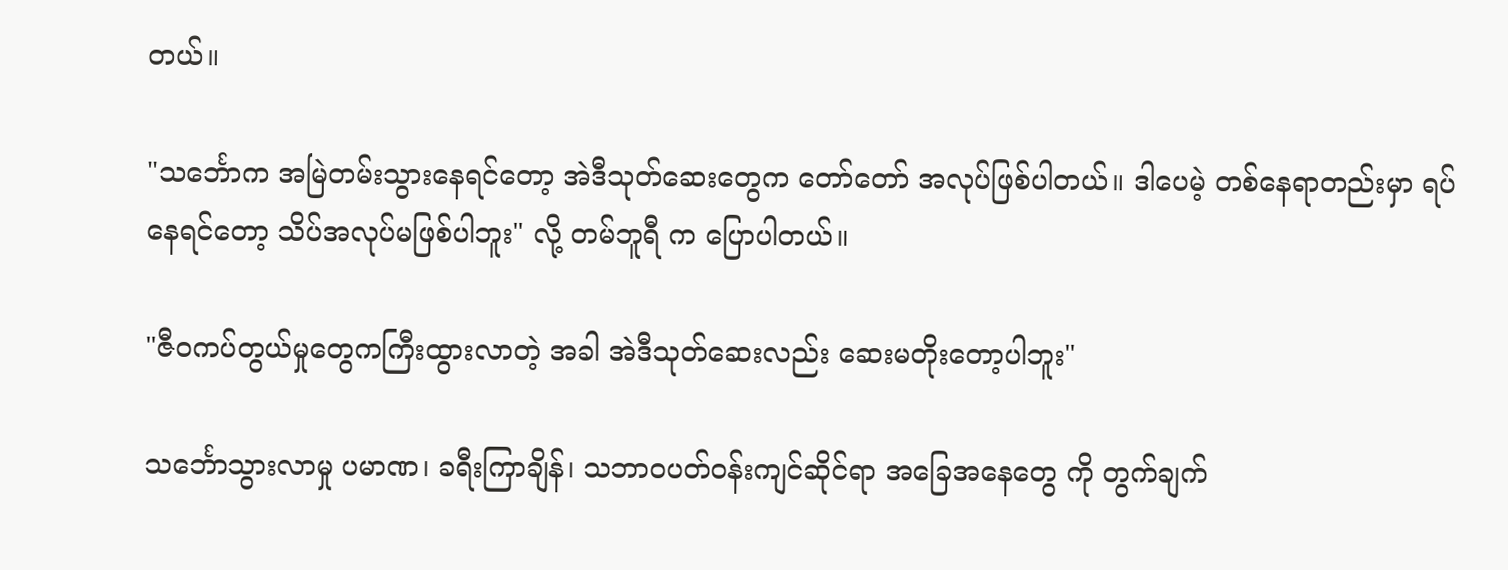တယ်။

"သင်္ဘောက အမြဲတမ်းသွားနေရင်တော့ အဲဒီသုတ်ဆေးတွေက တော်တော် အလုပ်ဖြစ်ပါတယ်။ ဒါပေမဲ့ တစ်နေရာတည်းမှာ ရပ်နေရင်တော့ သိပ်အလုပ်မဖြစ်ပါဘူး" လို့ တမ်ဘူရီ က ပြောပါတယ်။

"ဇီဝကပ်တွယ်မှုတွေကကြီးထွားလာတဲ့ အခါ အဲဒီသုတ်ဆေးလည်း ဆေးမတိုးတော့ပါဘူး"

သင်္ဘောသွားလာမှု ပမာဏ၊ ခရီးကြာချိန်၊ သဘာဝပတ်ဝန်းကျင်ဆိုင်ရာ အခြေအနေတွေ ကို တွက်ချက်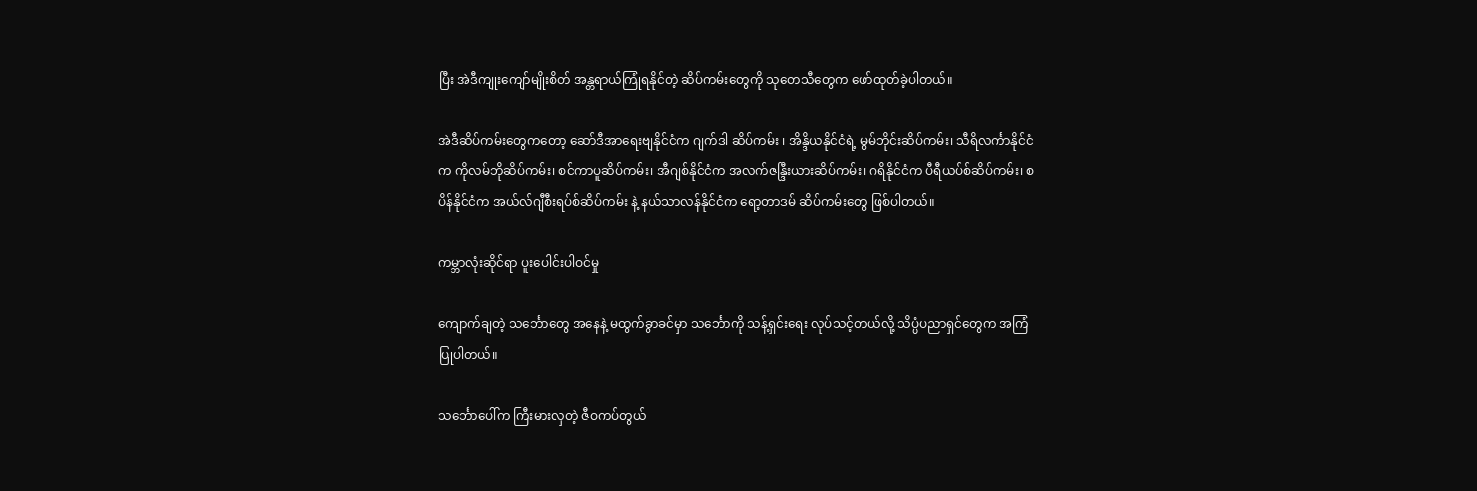ပြီး အဲဒီကျုးကျော်မျိုးစိတ် အန္တရာယ်ကြုံရနိုင်တဲ့ ဆိပ်ကမ်းတွေကို သုတေသီတွေက ဖော်ထုတ်ခဲ့ပါတယ်။

အဲဒီဆိပ်ကမ်းတွေကတော့ ဆော်ဒီအာရေးဗျနိုင်ငံက ဂျက်ဒါ ဆိပ်ကမ်း ၊ အိန္ဒိယနိုင်ငံရဲ့ မွမ်ဘိုင်းဆိပ်ကမ်း၊ သီရိလင်္ကာနိုင်ငံက ကိုလမ်ဘိုဆိပ်ကမ်း၊ စင်ကာပူဆိပ်ကမ်း၊ အီဂျစ်နိုင်ငံက အလက်ဇန္ဒြီးယားဆိပ်ကမ်း၊ ဂရိနိုင်ငံက ပီရီယပ်စ်ဆိပ်ကမ်း၊ စပိန်နိုင်ငံက အယ်လ်ဂျီစီးရပ်စ်ဆိပ်ကမ်း နဲ့ နယ်သာလန်နိုင်ငံက ရော့တာဒမ် ဆိပ်ကမ်းတွေ ဖြစ်ပါတယ်။

ကမ္ဘာလုံးဆိုင်ရာ ပူးပေါင်းပါဝင်မှု

ကျောက်ချတဲ့ သင်္ဘောတွေ အနေနဲ့ မထွက်ခွာခင်မှာ သင်္ဘောကို သန့်ရှင်းရေး လုပ်သင့်တယ်လို့ သိပ္ပံပညာရှင်တွေက အကြံပြုပါတယ်။

သင်္ဘောပေါ်က ကြီးမားလှတဲ့ ဇီဝကပ်တွယ်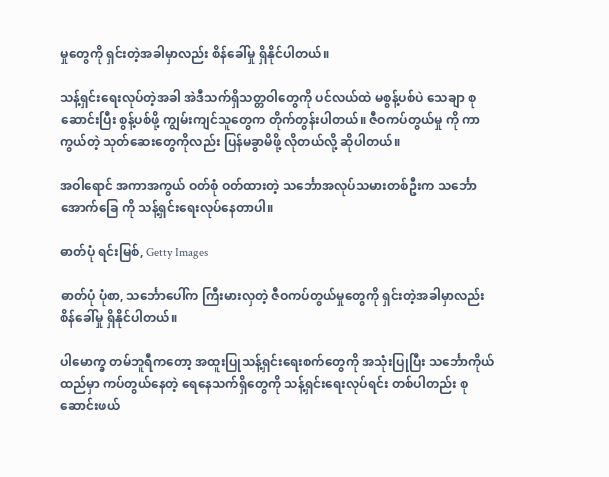မှုတွေကို ရှင်းတဲ့အခါမှာလည်း စိန်ခေါ်မှု ရှိနိုင်ပါတယ်။

သန့်ရှင်းရေးလုပ်တဲ့အခါ အဲဒီသက်ရှိသတ္တဝါတွေကို ပင်လယ်ထဲ မစွန့်ပစ်ပဲ သေချာ စုဆောင်းပြီး စွန့်ပစ်ဖို့ ကျွမ်းကျင်သူတွေက တိုက်တွန်းပါတယ်။ ဇီဝကပ်တွယ်မှု ကို ကာကွယ်တဲ့ သုတ်ဆေးတွေကိုလည်း ပြန်မခွာမိဖို့ လိုတယ်လို့ ဆိုပါတယ်။

အဝါရောင် အကာအကွယ် ဝတ်စုံ ဝတ်ထားတဲ့ သင်္ဘောအလုပ်သမားတစ်ဦးက သင်္ဘောအောက်ခြေ ကို သန့်ရှင်းရေးလုပ်နေတာပါ။

ဓာတ်ပုံ ရင်းမြစ်, Getty Images

ဓာတ်ပုံ ပုံစာ, သင်္ဘောပေါ်က ကြီးမားလှတဲ့ ဇီဝကပ်တွယ်မှုတွေကို ရှင်းတဲ့အခါမှာလည်း စိန်ခေါ်မှု ရှိနိုင်ပါတယ်။

ပါမောက္ခ တမ်ဘူရီကတော့ အထူးပြုသန့်ရှင်းရေးစက်တွေကို အသုံးပြုပြီး သင်္ဘောကိုယ်ထည်မှာ ကပ်တွယ်နေတဲ့ ရေနေသက်ရှိတွေကို သန့်ရှင်းရေးလုပ်ရင်း တစ်ပါတည်း စုဆောင်းဖယ်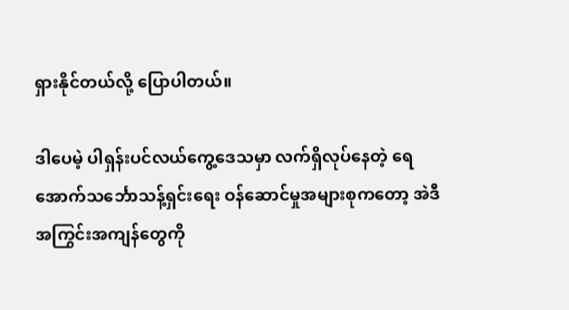ရှားနိုင်တယ်လို့ ပြောပါတယ်။

ဒါပေမဲ့ ပါရှန်းပင်လယ်ကွေ့ဒေသမှာ လက်ရှိလုပ်နေတဲ့ ရေအောက်သင်္ဘောသန့်ရှင်းရေး ဝန်ဆောင်မှုအများစုကတော့ အဲဒီအကြွင်းအကျန်တွေကို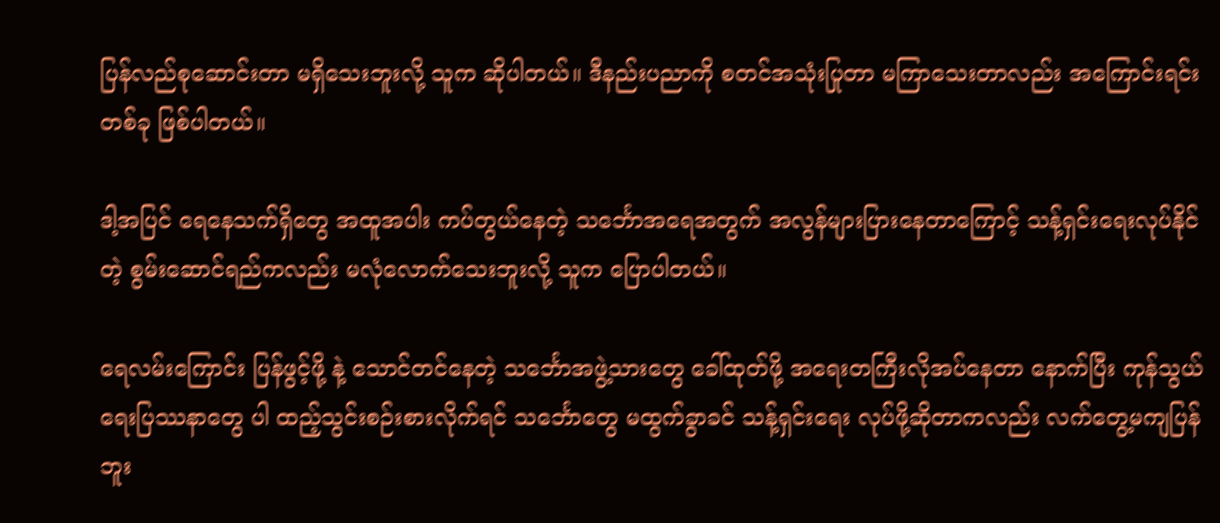ပြန်လည်စုဆောင်းတာ မရှိသေးဘူးလို့ သူက ဆိုပါတယ်။ ဒီနည်းပညာကို စတင်အသုံးပြုတာ မကြာသေးတာလည်း အကြောင်းရင်းတစ်ခု ဖြစ်ပါတယ်။

ဒါ့အပြင် ရေနေသက်ရှိတွေ အထူအပါး ကပ်တွယ်နေတဲ့ သင်္ဘောအရေအတွက် အလွန်များပြားနေတာကြောင့် သန့်ရှင်းရေးလုပ်နိုင်တဲ့ စွမ်းဆောင်ရည်ကလည်း မလုံလောက်သေးဘူးလို့ သူက ပြောပါတယ်။

ရေလမ်းကြောင်း ပြန်ဖွင့်ဖို့ နဲ့ သောင်တင်နေတဲ့ သင်္ဘောအဖွဲ့သားတွေ ခေါ်ထုတ်ဖို့ အရေးတကြီးလိုအပ်နေတာ နောက်ပြီး ကုန်သွယ်ရေးပြဿနာတွေ ပါ ထည့်သွင်းစဉ်းစားလိုက်ရင် သင်္ဘောတွေ မထွက်ခွာခင် သန့်ရှင်းရေး လုပ်ဖို့ဆိုတာကလည်း လက်တွေ့မကျပြန်ဘူး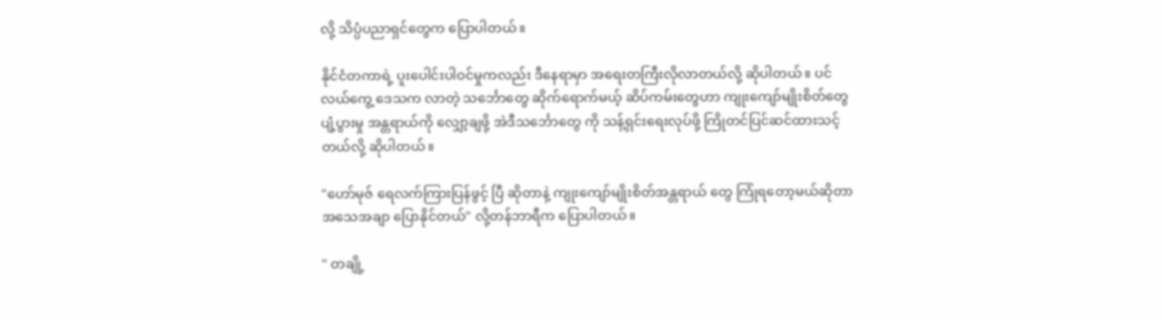လို့ သိပ္ပံပညာရှင်တွေက ပြောပါတယ်။

နိုင်ငံတကာရဲ့ ပူးပေါင်းပါဝင်မှုကလည်း ဒီနေရာမှာ အရေးတကြီးလိုလာတယ်လို့ ဆိုပါတယ်။ ပင်လယ်ကွေ့ ဒေသက လာတဲ့ သင်္ဘောတွေ ဆိုက်ရောက်မယ့် ဆိပ်ကမ်းတွေဟာ ကျုးကျော်မျိုးစိတ်တွေ ပျံ့ပွားမှု အန္တရာယ်ကို လျှော့ချဖို့ အဲဒီသင်္ဘောတွေ ကို သန့်ရှင်းရေးလုပ်ဖို့ ကြိုတင်ပြင်ဆင်ထားသင့်တယ်လို့ ဆိုပါတယ်။

"ဟော်မုဇ် ရေလက်ကြားပြန်ဖွင့် ပြီ ဆိုတာနဲ့ ကျုးကျော်မျိုးစိတ်အန္တရာယ် တွေ ကြုံရတော့မယ်ဆိုတာ အသေအချာ ပြောနိုင်တယ်" လို့တန်ဘာရီက ပြောပါတယ်။

" တချို့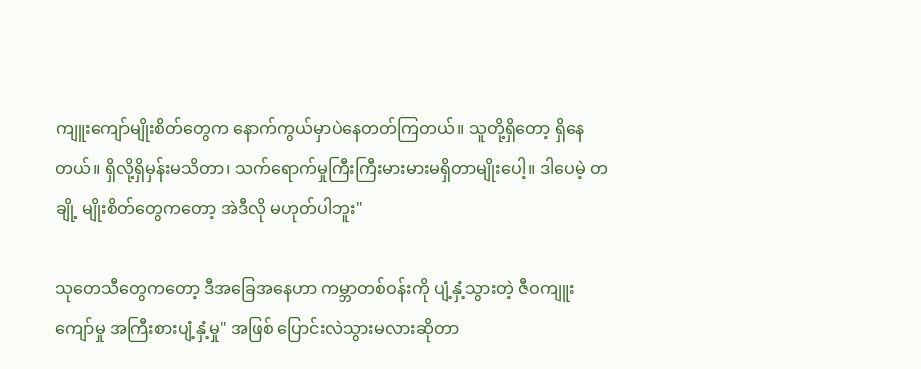ကျူးကျော်မျိုးစိတ်တွေက နောက်ကွယ်မှာပဲနေတတ်ကြတယ်။ သူတို့ရှိတော့ ရှိနေတယ်။ ရှိလို့ရှိမှန်းမသိတာ၊ သက်ရောက်မှုကြီးကြီးမားမားမရှိတာမျိုးပေါ့။ ဒါပေမဲ့ တချို့ မျိုးစိတ်တွေကတော့ အဲဒီလို မဟုတ်ပါဘူး"

သုတေသီတွေကတော့ ဒီအခြေအနေဟာ ကမ္ဘာတစ်ဝန်းကို ပျံ့နှံ့သွားတဲ့ ဇီဝကျူးကျော်မှု အကြီးစားပျံ့နှံ့မှု" အဖြစ် ပြောင်းလဲသွားမလားဆိုတာ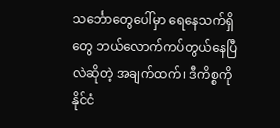သင်္ဘောတွေပေါ်မှာ ရေနေသက်ရှိတွေ ဘယ်လောက်ကပ်တွယ်နေပြီလဲဆိုတဲ့ အချက်ထက်၊ ဒီကိစ္စကို နိုင်ငံ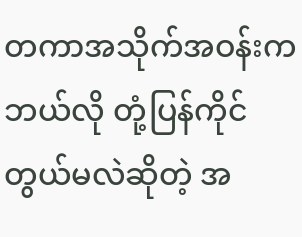တကာအသိုက်အဝန်းက ဘယ်လို တုံ့ပြန်ကိုင်တွယ်မလဲဆိုတဲ့ အ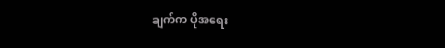ချက်က ပိုအရေး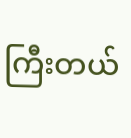ကြီးတယ်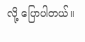လို့ ပြောပါတယ်။